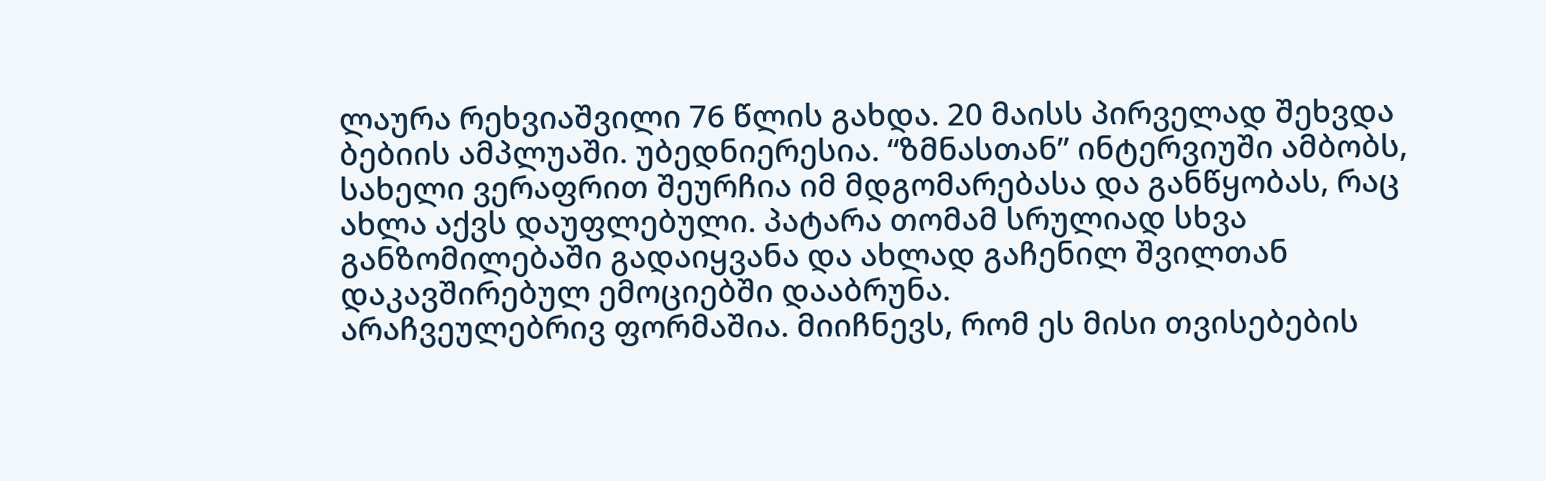ლაურა რეხვიაშვილი 76 წლის გახდა. 20 მაისს პირველად შეხვდა ბებიის ამპლუაში. უბედნიერესია. “ზმნასთან” ინტერვიუში ამბობს, სახელი ვერაფრით შეურჩია იმ მდგომარებასა და განწყობას, რაც ახლა აქვს დაუფლებული. პატარა თომამ სრულიად სხვა განზომილებაში გადაიყვანა და ახლად გაჩენილ შვილთან დაკავშირებულ ემოციებში დააბრუნა.
არაჩვეულებრივ ფორმაშია. მიიჩნევს, რომ ეს მისი თვისებების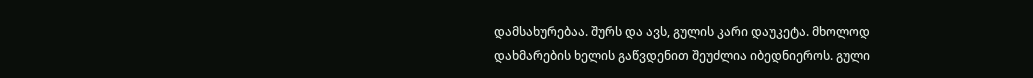დამსახურებაა. შურს და ავს, გულის კარი დაუკეტა. მხოლოდ დახმარების ხელის გაწვდენით შეუძლია იბედნიეროს. გული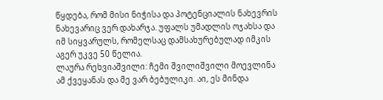წყდება, რომ მისი ნიჭისა და პოტენციალის ნახევრის ნახევარიც ვერ დახარჯა. უფალს უმადლის ოჯახსა და იმ სიყვარულს, რომელსაც დამსახურებულად იმკის აგერ უკვე 50 წელია.
ლაურა რეხვიაშვილი: ჩემი შვილიშვილი მოევლინა ამ ქვეყანას და მე ვარ ბებულიკი. აი, ეს მინდა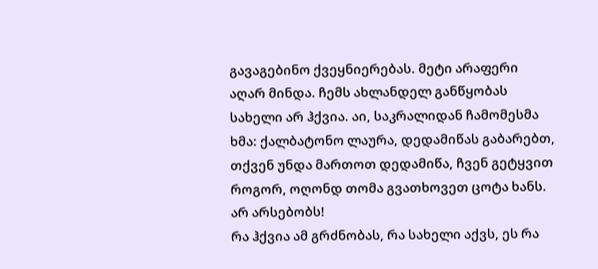გავაგებინო ქვეყნიერებას. მეტი არაფერი აღარ მინდა. ჩემს ახლანდელ განწყობას სახელი არ ჰქვია. აი, საკრალიდან ჩამომესმა ხმა: ქალბატონო ლაურა, დედამიწას გაბარებთ, თქვენ უნდა მართოთ დედამიწა, ჩვენ გეტყვით როგორ, ოღონდ თომა გვათხოვეთ ცოტა ხანს. არ არსებობს!
რა ჰქვია ამ გრძნობას, რა სახელი აქვს, ეს რა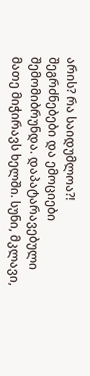არის? რა საიდუმლოა?!
შეგრძნებები და ემოციები შემომიბრუნდა. დაპატარავებული მათე მიჭირავს ხელში. სუნი, მკლავი,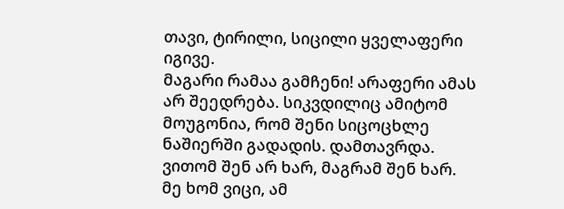თავი, ტირილი, სიცილი ყველაფერი იგივე.
მაგარი რამაა გამჩენი! არაფერი ამას არ შეედრება. სიკვდილიც ამიტომ მოუგონია, რომ შენი სიცოცხლე ნაშიერში გადადის. დამთავრდა. ვითომ შენ არ ხარ, მაგრამ შენ ხარ. მე ხომ ვიცი, ამ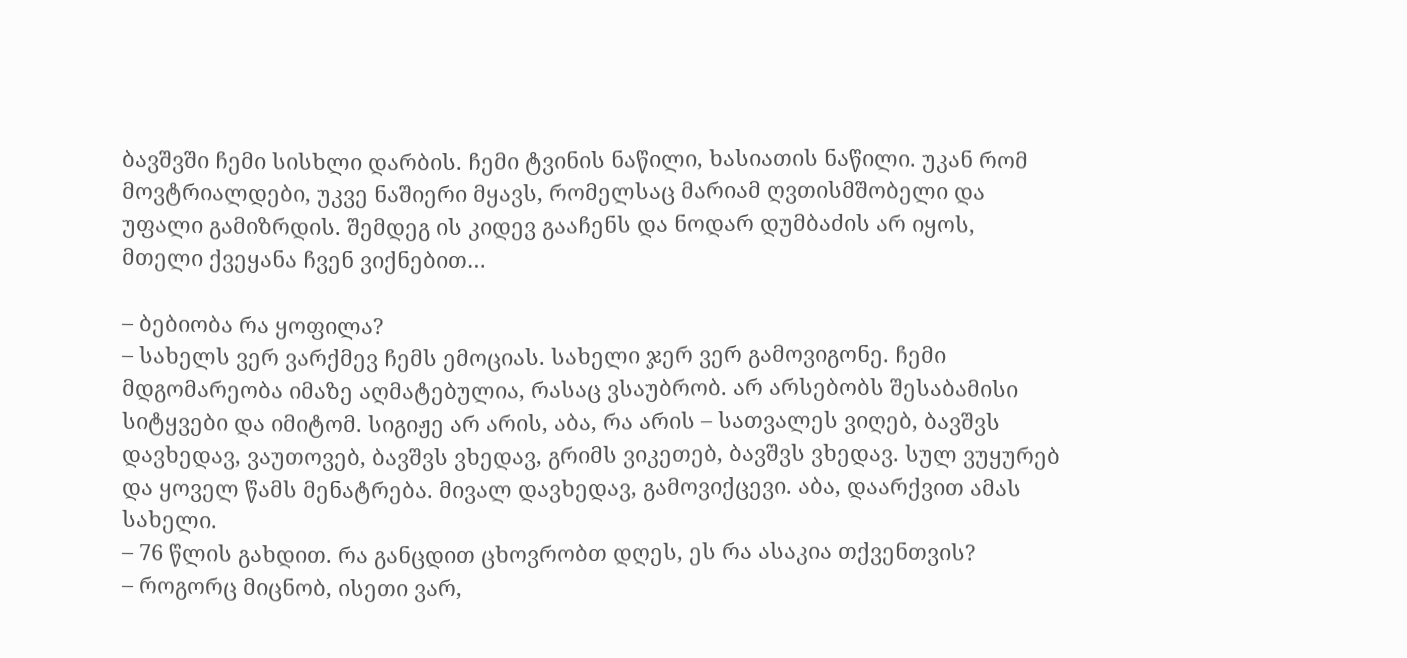ბავშვში ჩემი სისხლი დარბის. ჩემი ტვინის ნაწილი, ხასიათის ნაწილი. უკან რომ მოვტრიალდები, უკვე ნაშიერი მყავს, რომელსაც მარიამ ღვთისმშობელი და უფალი გამიზრდის. შემდეგ ის კიდევ გააჩენს და ნოდარ დუმბაძის არ იყოს, მთელი ქვეყანა ჩვენ ვიქნებით…

– ბებიობა რა ყოფილა?
– სახელს ვერ ვარქმევ ჩემს ემოციას. სახელი ჯერ ვერ გამოვიგონე. ჩემი მდგომარეობა იმაზე აღმატებულია, რასაც ვსაუბრობ. არ არსებობს შესაბამისი სიტყვები და იმიტომ. სიგიჟე არ არის, აბა, რა არის – სათვალეს ვიღებ, ბავშვს დავხედავ, ვაუთოვებ, ბავშვს ვხედავ, გრიმს ვიკეთებ, ბავშვს ვხედავ. სულ ვუყურებ და ყოველ წამს მენატრება. მივალ დავხედავ, გამოვიქცევი. აბა, დაარქვით ამას სახელი.
– 76 წლის გახდით. რა განცდით ცხოვრობთ დღეს, ეს რა ასაკია თქვენთვის?
– როგორც მიცნობ, ისეთი ვარ,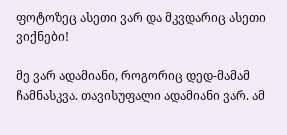ფოტოზეც ასეთი ვარ და მკვდარიც ასეთი ვიქნები!

მე ვარ ადამიანი, როგორიც დედ-მამამ ჩამნასკვა. თავისუფალი ადამიანი ვარ. ამ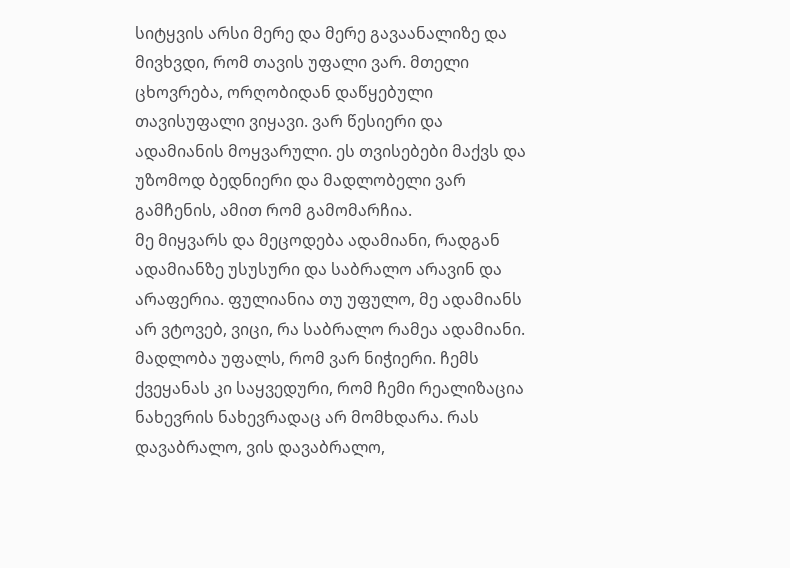სიტყვის არსი მერე და მერე გავაანალიზე და მივხვდი, რომ თავის უფალი ვარ. მთელი ცხოვრება, ორღობიდან დაწყებული თავისუფალი ვიყავი. ვარ წესიერი და ადამიანის მოყვარული. ეს თვისებები მაქვს და უზომოდ ბედნიერი და მადლობელი ვარ გამჩენის, ამით რომ გამომარჩია.
მე მიყვარს და მეცოდება ადამიანი, რადგან ადამიანზე უსუსური და საბრალო არავინ და არაფერია. ფულიანია თუ უფულო, მე ადამიანს არ ვტოვებ, ვიცი, რა საბრალო რამეა ადამიანი.
მადლობა უფალს, რომ ვარ ნიჭიერი. ჩემს ქვეყანას კი საყვედური, რომ ჩემი რეალიზაცია ნახევრის ნახევრადაც არ მომხდარა. რას დავაბრალო, ვის დავაბრალო,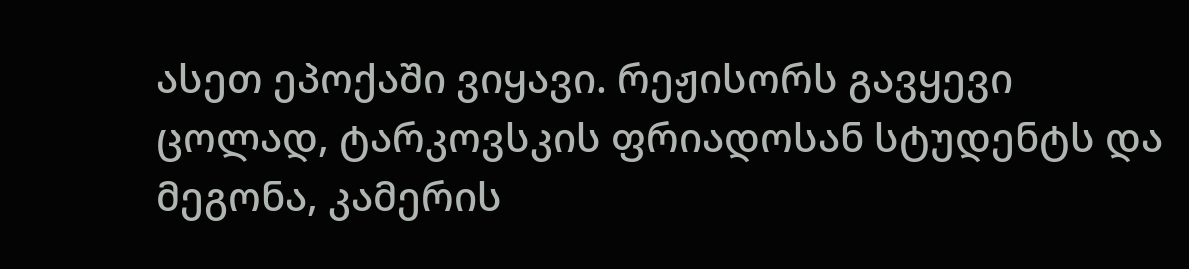ასეთ ეპოქაში ვიყავი. რეჟისორს გავყევი ცოლად, ტარკოვსკის ფრიადოსან სტუდენტს და მეგონა, კამერის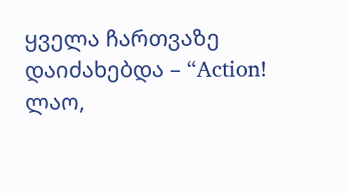ყველა ჩართვაზე დაიძახებდა – “Action! ლაო,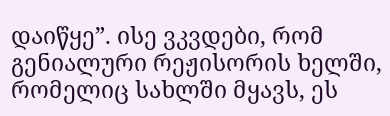დაიწყე”. ისე ვკვდები, რომ გენიალური რეჟისორის ხელში, რომელიც სახლში მყავს, ეს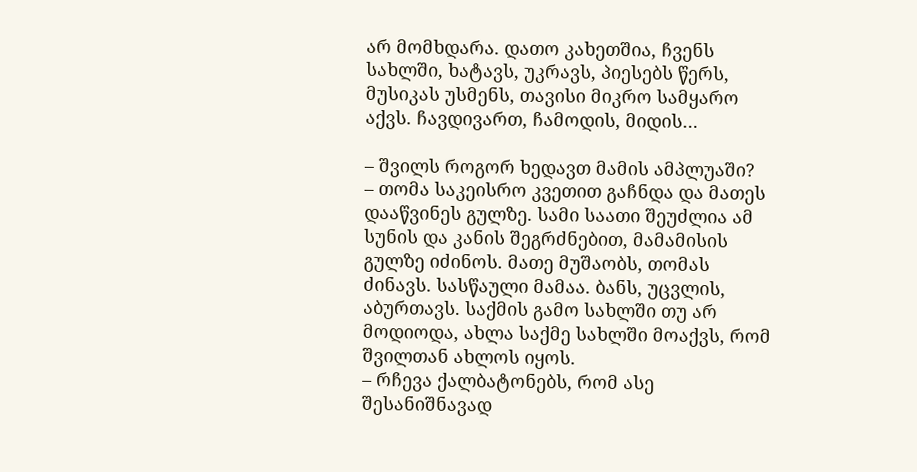არ მომხდარა. დათო კახეთშია, ჩვენს სახლში, ხატავს, უკრავს, პიესებს წერს, მუსიკას უსმენს, თავისი მიკრო სამყარო აქვს. ჩავდივართ, ჩამოდის, მიდის…

– შვილს როგორ ხედავთ მამის ამპლუაში?
– თომა საკეისრო კვეთით გაჩნდა და მათეს დააწვინეს გულზე. სამი საათი შეუძლია ამ სუნის და კანის შეგრძნებით, მამამისის გულზე იძინოს. მათე მუშაობს, თომას ძინავს. სასწაული მამაა. ბანს, უცვლის, აბურთავს. საქმის გამო სახლში თუ არ მოდიოდა, ახლა საქმე სახლში მოაქვს, რომ შვილთან ახლოს იყოს.
– რჩევა ქალბატონებს, რომ ასე შესანიშნავად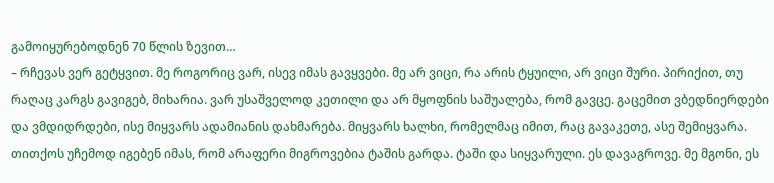გამოიყურებოდნენ 70 წლის ზევით…
– რჩევას ვერ გეტყვით. მე როგორიც ვარ, ისევ იმას გავყვები. მე არ ვიცი, რა არის ტყუილი, არ ვიცი შური. პირიქით, თუ რაღაც კარგს გავიგებ, მიხარია. ვარ უსაშველოდ კეთილი და არ მყოფნის საშუალება, რომ გავცე. გაცემით ვბედნიერდები და ვმდიდრდები, ისე მიყვარს ადამიანის დახმარება. მიყვარს ხალხი, რომელმაც იმით, რაც გავაკეთე, ასე შემიყვარა. თითქოს უჩემოდ იგებენ იმას, რომ არაფერი მიგროვებია ტაშის გარდა. ტაში და სიყვარული. ეს დავაგროვე. მე მგონი, ეს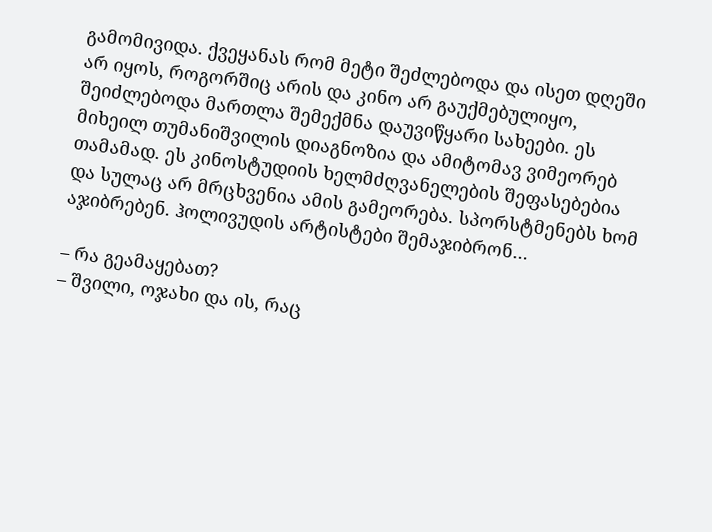გამომივიდა. ქვეყანას რომ მეტი შეძლებოდა და ისეთ დღეში არ იყოს, როგორშიც არის და კინო არ გაუქმებულიყო, შეიძლებოდა მართლა შემექმნა დაუვიწყარი სახეები. ეს მიხეილ თუმანიშვილის დიაგნოზია და ამიტომავ ვიმეორებ თამამად. ეს კინოსტუდიის ხელმძღვანელების შეფასებებია და სულაც არ მრცხვენია ამის გამეორება. სპორსტმენებს ხომ აჯიბრებენ. ჰოლივუდის არტისტები შემაჯიბრონ…

– რა გეამაყებათ?
– შვილი, ოჯახი და ის, რაც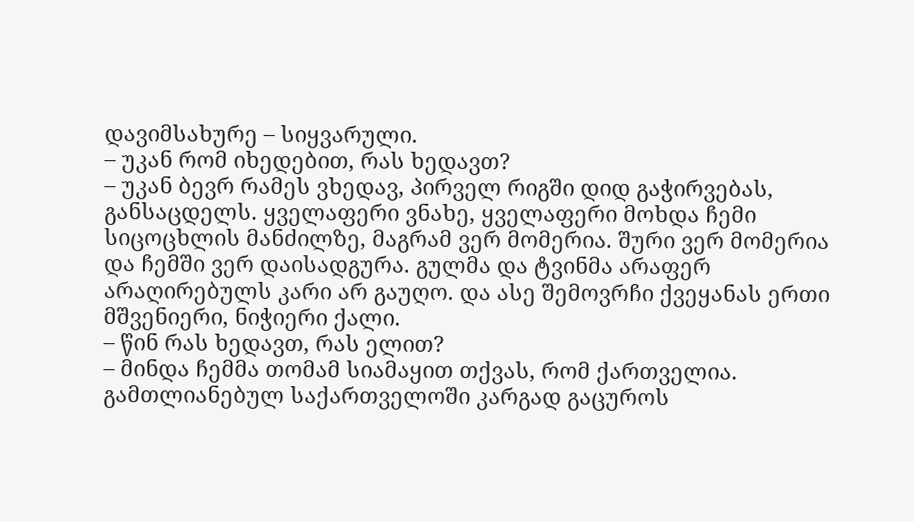დავიმსახურე – სიყვარული.
– უკან რომ იხედებით, რას ხედავთ?
– უკან ბევრ რამეს ვხედავ, პირველ რიგში დიდ გაჭირვებას, განსაცდელს. ყველაფერი ვნახე, ყველაფერი მოხდა ჩემი სიცოცხლის მანძილზე, მაგრამ ვერ მომერია. შური ვერ მომერია და ჩემში ვერ დაისადგურა. გულმა და ტვინმა არაფერ არაღირებულს კარი არ გაუღო. და ასე შემოვრჩი ქვეყანას ერთი მშვენიერი, ნიჭიერი ქალი.
– წინ რას ხედავთ, რას ელით?
– მინდა ჩემმა თომამ სიამაყით თქვას, რომ ქართველია. გამთლიანებულ საქართველოში კარგად გაცუროს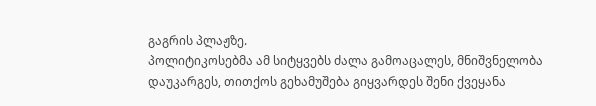გაგრის პლაჟზე.
პოლიტიკოსებმა ამ სიტყვებს ძალა გამოაცალეს, მნიშვნელობა დაუკარგეს, თითქოს გეხამუშება გიყვარდეს შენი ქვეყანა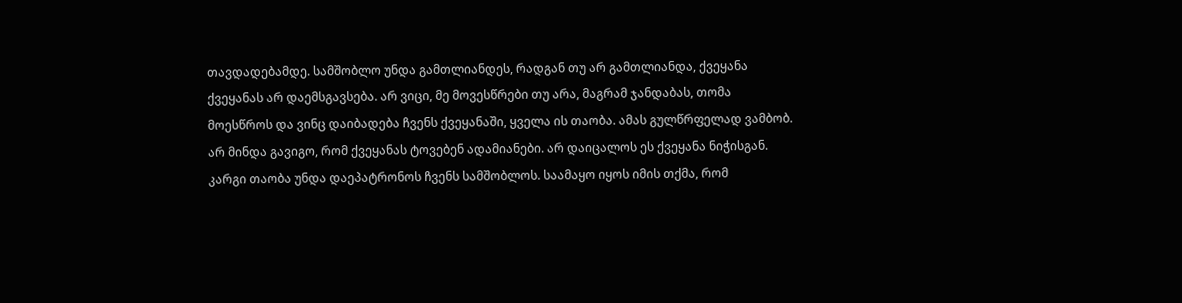თავდადებამდე. სამშობლო უნდა გამთლიანდეს, რადგან თუ არ გამთლიანდა, ქვეყანა ქვეყანას არ დაემსგავსება. არ ვიცი, მე მოვესწრები თუ არა, მაგრამ ჯანდაბას, თომა მოესწროს და ვინც დაიბადება ჩვენს ქვეყანაში, ყველა ის თაობა. ამას გულწრფელად ვამბობ.
არ მინდა გავიგო, რომ ქვეყანას ტოვებენ ადამიანები. არ დაიცალოს ეს ქვეყანა ნიჭისგან. კარგი თაობა უნდა დაეპატრონოს ჩვენს სამშობლოს. საამაყო იყოს იმის თქმა, რომ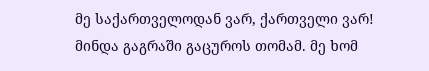მე საქართველოდან ვარ, ქართველი ვარ!
მინდა გაგრაში გაცუროს თომამ. მე ხომ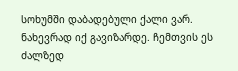სოხუმში დაბადებული ქალი ვარ. ნახევრად იქ გავიზარდე. ჩემთვის ეს ძალზედ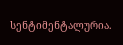სენტიმენტალურია.